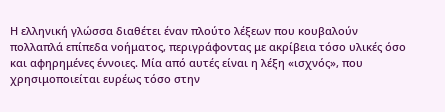Η ελληνική γλώσσα διαθέτει έναν πλούτο λέξεων που κουβαλούν πολλαπλά επίπεδα νοήματος, περιγράφοντας με ακρίβεια τόσο υλικές όσο και αφηρημένες έννοιες. Μία από αυτές είναι η λέξη «ισχνός», που χρησιμοποιείται ευρέως τόσο στην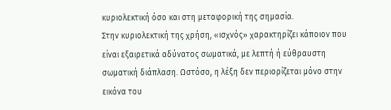κυριολεκτική όσο και στη μεταφορική της σημασία.
Στην κυριολεκτική της χρήση, «ισχνός» χαρακτηρίζει κάποιον που είναι εξαιρετικά αδύνατος σωματικά, με λεπτή ή εύθραυστη σωματική διάπλαση. Ωστόσο, η λέξη δεν περιορίζεται μόνο στην εικόνα του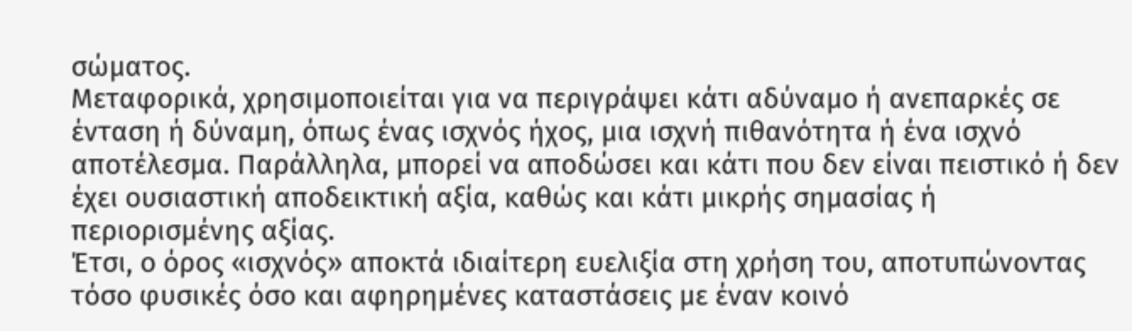σώματος.
Μεταφορικά, χρησιμοποιείται για να περιγράψει κάτι αδύναμο ή ανεπαρκές σε ένταση ή δύναμη, όπως ένας ισχνός ήχος, μια ισχνή πιθανότητα ή ένα ισχνό αποτέλεσμα. Παράλληλα, μπορεί να αποδώσει και κάτι που δεν είναι πειστικό ή δεν έχει ουσιαστική αποδεικτική αξία, καθώς και κάτι μικρής σημασίας ή περιορισμένης αξίας.
Έτσι, ο όρος «ισχνός» αποκτά ιδιαίτερη ευελιξία στη χρήση του, αποτυπώνοντας τόσο φυσικές όσο και αφηρημένες καταστάσεις με έναν κοινό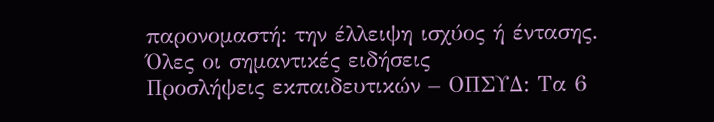παρονομαστή: την έλλειψη ισχύος ή έντασης.
Όλες οι σημαντικές ειδήσεις
Προσλήψεις εκπαιδευτικών – ΟΠΣΥΔ: Τα 6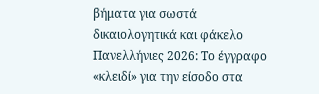βήματα για σωστά δικαιολογητικά και φάκελο
Πανελλήνιες 2026: Το έγγραφο «κλειδί» για την είσοδο στα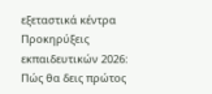εξεταστικά κέντρα
Προκηρύξεις εκπαιδευτικών 2026: Πώς θα δεις πρώτος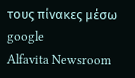τους πίνακες μέσω google
Alfavita Newsroom